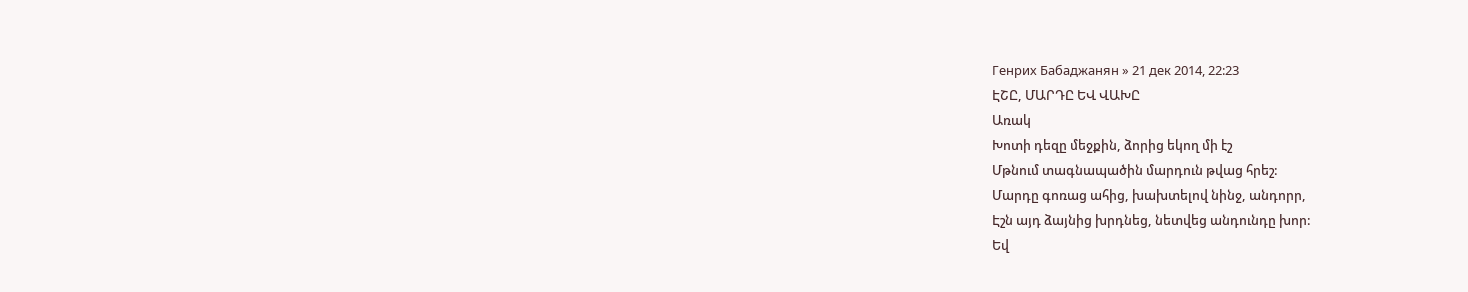Генрих Бабаджанян » 21 дек 2014, 22:23
ԷՇԸ, ՄԱՐԴԸ ԵՎ ՎԱԽԸ
Առակ
Խոտի դեզը մեջքին, ձորից եկող մի էշ
Մթնում տագնապածին մարդուն թվաց հրեշ:
Մարդը գոռաց ահից, խախտելով նինջ, անդորր,
Էշն այդ ձայնից խրդնեց, նետվեց անդունդը խոր:
Եվ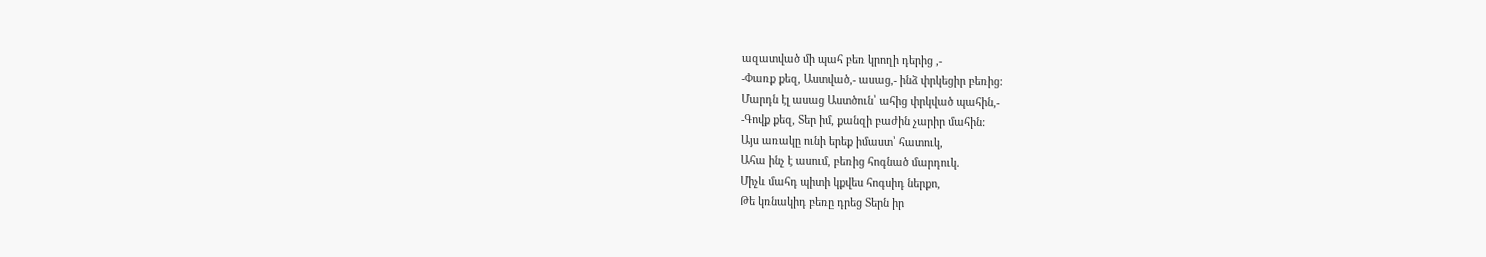ազատված մի պահ բեռ կրողի դերից ,-
-Փառք քեզ, Աստված,- ասաց,- ինձ փրկեցիր բեռից:
Մարդն էլ ասաց Աստծուն՝ ահից փրկված պահին,-
-Գովք քեզ, Տեր իմ, քանզի բաժին չարիր մահին:
Այս առակը ունի երեք իմաստ՝ հատուկ,
Ահա ինչ է ասում, բեռից հոգնած մարդուկ.
Միչև մահդ պիտի կքվես հոգսիդ ներքո,
Թե կռնակիդ բեռը դրեց Տերն իր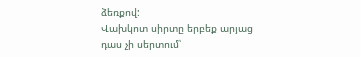ձեռքով:
Վախկոտ սիրտը երբեք արյաց դաս չի սերտում՝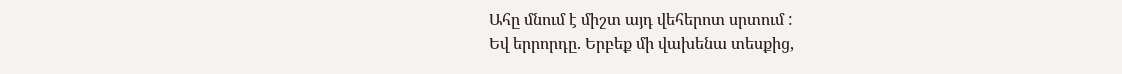Ահը մնում է միշտ այդ վեհերոտ սրտում :
Եվ երրորդը. Երբեք մի վախենա տեսքից,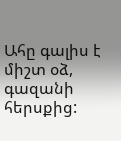Ահը գալիս է միշտ օձ, գազանի հերսքից: